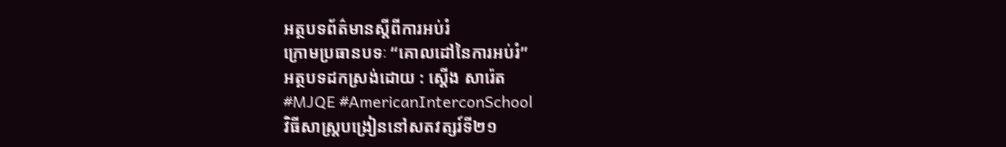អត្ថបទព័ត៌មានស្តីពីការអប់រំ
ក្រោមប្រធានបទៈ “គោលដៅនៃការអប់រំ”
អត្ថបទដកស្រង់ដោយ : ស្តើង សារ៉េត
#MJQE #AmericanInterconSchool
វិធីសាស្រ្តបង្រៀននៅសតវត្សរ៍ទី២១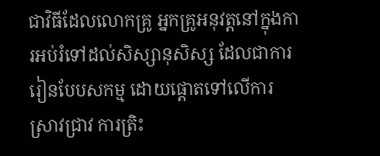ជាវិធីដែលលោកគ្រូ អ្នកគ្រូអនុវត្តនៅក្នុងការអប់រំទៅដល់សិស្សានុសិស្ស ដែលជាការរៀនបែបសកម្ម ដោយផ្តោតទៅលើការស្រាវជ្រាវ ការត្រិះ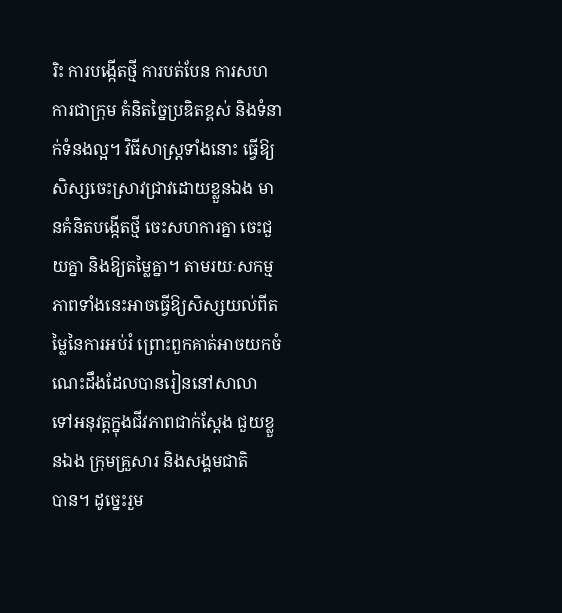រិះ ការបង្កើតថ្មី ការបត់បែន ការសហការជាក្រុម គំនិតច្នៃប្រឌិតខ្ពស់ និងទំនាក់ទំនងល្អ។ វិធីសាស្រ្តទាំងនោះ ធ្វើឱ្យសិស្សចេះស្រាវជ្រាវដោយខ្លួនឯង មានគំនិតបង្កើតថ្មី ចេះសហការគ្នា ចេះជួយគ្នា និងឱ្យតម្លៃគ្នា។ តាមរយៈសកម្មភាពទាំងនេះអាចធ្វើឱ្យសិស្សយល់ពីតម្លៃនៃការអប់រំ ព្រោះពួកគាត់អាចយកចំណេះដឹងដែលបានរៀននៅសាលា ទៅអនុវត្តក្នុងជីវភាពជាក់ស្តែង ជួយខ្លួនឯង ក្រុមគ្រួសារ និងសង្គមជាតិ
បាន។ ដូច្នេះរួម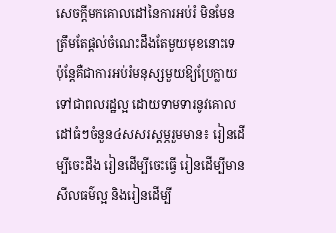សេចក្តីមកគោលដៅនៃការអប់រំ មិនមែនត្រឹមតែផ្តល់ចំណេះដឹងតែមួយមុខនោះទេ ប៉ុន្តែគឺជាការអប់រំមនុស្សមួយឱ្យប្រែក្លាយទៅជាពលរដ្ឋល្អ ដោយទាមទារនូវគោលដៅធំៗចំនួន៤សសរស្តម្ភរួមមាន៖ រៀនដើម្បីចេះដឹង រៀនដើម្បីចេះធ្វើ រៀនដើម្បីមានសីលធម៌ល្អ និងរៀនដើម្បី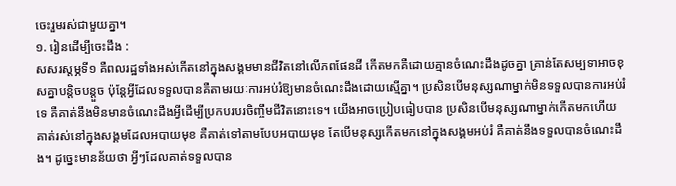ចេះរួមរស់ជាមួយគ្នា។
១. រៀនដើម្បីចេះដឹង :
សសរស្តម្ភទី១ គឺពលរដ្ឋទាំងអស់កើតនៅក្នុងសង្គមមានជីវិតនៅលើភពផែនដី កើតមកគឺដោយគ្មានចំណេះដឹងដូចគ្នា គ្រាន់តែសម្បទាអាចខុសគ្នាបន្តិចបន្តួច ប៉ុន្តែអ្វីដែលទទួលបានគឺតាមរយៈការអប់រំឱ្យមានចំណេះដឹងដោយស្មើគ្នា។ ប្រសិនបើមនុស្សណាម្នាក់មិនទទួលបានការអប់រំទេ គឺគាត់នឹងមិនមានចំណេះដឹងអ្វីដើម្បីប្រកបរបរចិញ្ចឹមជីវិតនោះទេ។ យើងអាចប្រៀបធៀបបាន ប្រសិនបើមនុស្សណាម្នាក់កើតមកហើយ គាត់រស់នៅក្នុងសង្គមដែលអបាយមុខ គឺគាត់ទៅតាមបែបអបាយមុខ តែបើមនុស្សកើតមកនៅក្នុងសង្គមអប់រំ គឺគាត់នឹងទទួលបានចំណេះដឹង។ ដូច្នេះមានន័យថា អ្វីៗដែលគាត់ទទួលបាន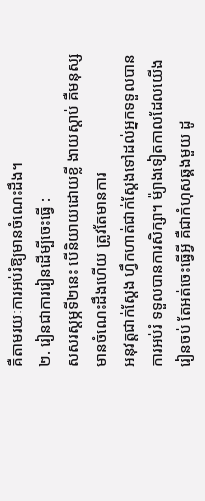គឺតាមរយៈការអប់រំឱ្យមានចំណេះដឹង។
២. រៀនជាការរៀនដើម្បីចេះធ្វើ :
សសរស្តម្ភទី២នេះ បើនិយាយដោយខ្លី ងាយស្តាប់ គឺមនុស្សមានចំណេះដឹងហើយ ត្រូវតែមានការ
អនុវត្តជាក់ស្តែង ហ្វឹកហាត់ជាក់ស្តែងទៅដល់អ្នកទទួលបានការអប់រំ ទទួលបានការសិក្សា។ ម៉្យាងទៀតកាលដែលយើងរៀនចប់ តែអត់ចេះធ្វើអ្វី គឺជាកំហុសឆ្គងមួយ ដូ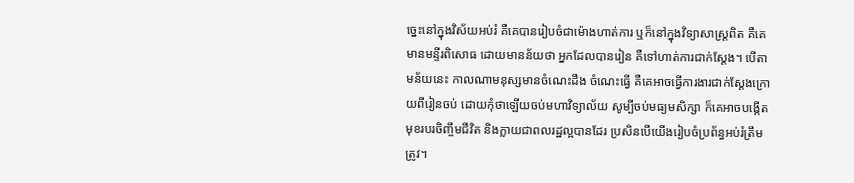ច្នេះនៅក្នុងវិស័យអប់រំ គឺគេបានរៀបចំជាម៉ោងហាត់ការ ឬក៏នៅក្នុងវិទ្យាសាស្រ្តពិត គឺគេមានមន្ទីរពិសោធ ដោយមានន័យថា អ្នកដែលបានរៀន គឺទៅហាត់ការជាក់ស្តែង។ បើតាមន័យនេះ កាលណាមនុស្សមានចំណេះដឹង ចំណេះធ្វើ គឺគេអាចធ្វើការងារជាក់ស្តែងក្រោយពីរៀនចប់ ដោយកុំថាឡើយចប់មហាវិទ្យាល័យ សូម្បីចប់មធ្យមសិក្សា ក៏គេអាចបង្កើតមុខរបរចិញ្ចឹមជីវិត និងក្លាយជាពលរដ្ឋល្អបានដែរ ប្រសិនបើយើងរៀបចំប្រព័ន្ធអប់រំត្រឹមត្រូវ។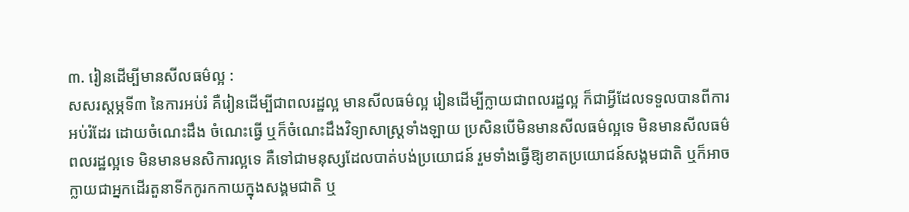៣. រៀនដើម្បីមានសីលធម៌ល្អ :
សសរស្តម្ភទី៣ នៃការអប់រំ គឺរៀនដើម្បីជាពលរដ្ឋល្អ មានសីលធម៌ល្អ រៀនដើម្បីក្លាយជាពលរដ្ឋល្អ ក៏ជាអ្វីដែលទទួលបានពីការអប់រំដែរ ដោយចំណេះដឹង ចំណេះធ្វើ ឬក៏ចំណេះដឹងវិទ្យាសាស្រ្តទាំងឡាយ ប្រសិនបើមិនមានសីលធម៌ល្អទេ មិនមានសីលធម៌ពលរដ្ឋល្អទេ មិនមានមនសិការល្អទេ គឺទៅជាមនុស្សដែលបាត់បង់ប្រយោជន៍ រួមទាំងធ្វើឱ្យខាតប្រយោជន៍សង្គមជាតិ ឬក៏អាចក្លាយជាអ្នកដើរតួនាទីកកូរកកាយក្នុងសង្គមជាតិ ឬ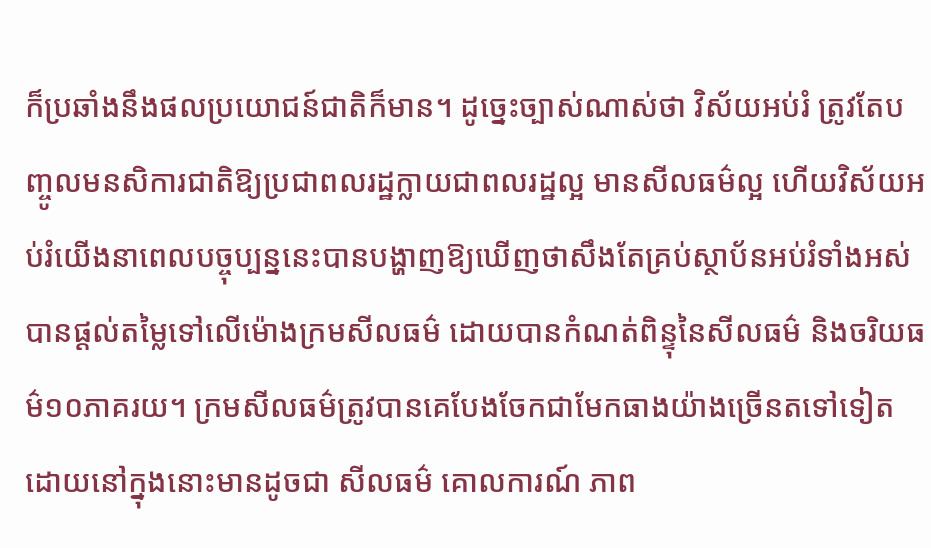ក៏ប្រឆាំងនឹងផលប្រយោជន៍ជាតិក៏មាន។ ដូច្នេះច្បាស់ណាស់ថា វិស័យអប់រំ ត្រូវតែបញ្ចូលមនសិការជាតិឱ្យប្រជាពលរដ្ឋក្លាយជាពលរដ្ឋល្អ មានសីលធម៌ល្អ ហើយវិស័យអប់រំយើងនាពេលបច្ចុប្បន្ននេះបានបង្ហាញឱ្យឃើញថាសឹងតែគ្រប់ស្ថាប័នអប់រំទាំងអស់បានផ្ដល់តម្លៃទៅលើម៉ោងក្រមសីលធម៌ ដោយបានកំណត់ពិន្ទុនៃសីលធម៌ និងចរិយធម៌១០ភាគរយ។ ក្រមសីលធម៌ត្រូវបានគេបែងចែកជាមែកធាងយ៉ាងច្រើនតទៅទៀត ដោយនៅក្នុងនោះមានដូចជា សីលធម៌ គោលការណ៍ ភាព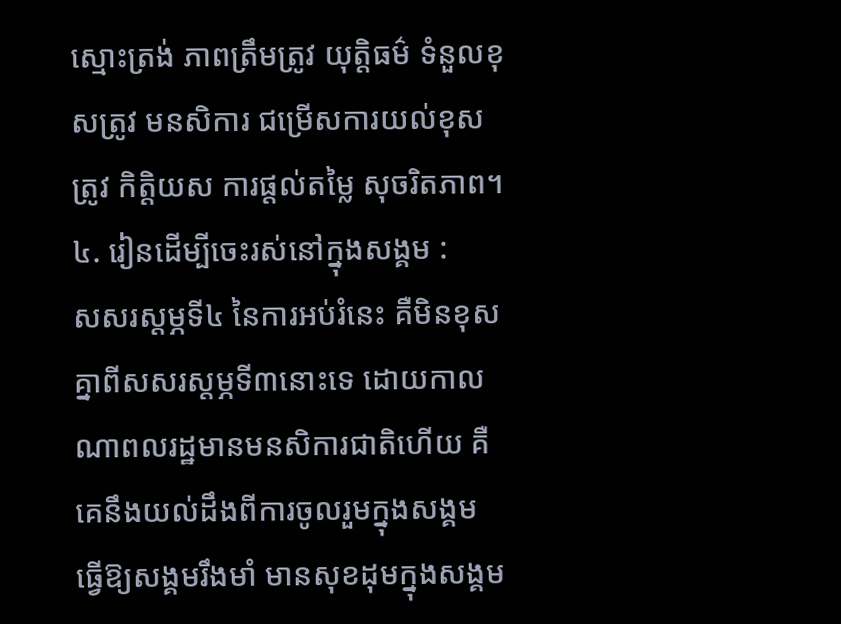ស្មោះត្រង់ ភាពត្រឹមត្រូវ យុត្តិធម៌ ទំនួលខុសត្រូវ មនសិការ ជម្រើសការយល់ខុសត្រូវ កិត្តិយស ការផ្ដល់តម្លៃ សុចរិតភាព។
៤. រៀនដើម្បីចេះរស់នៅក្នុងសង្គម :
សសរស្តម្ភទី៤ នៃការអប់រំនេះ គឺមិនខុសគ្នាពីសសរស្តម្ភទី៣នោះទេ ដោយកាលណាពលរដ្ឋមានមនសិការជាតិហើយ គឺគេនឹងយល់ដឹងពីការចូលរួមក្នុងសង្គម ធ្វើឱ្យសង្គមរឹងមាំ មានសុខដុមក្នុងសង្គម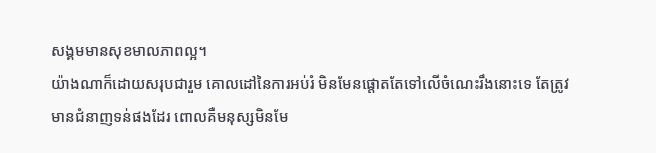សង្គមមានសុខមាលភាពល្អ។
យ៉ាងណាក៏ដោយសរុបជារួម គោលដៅនៃការអប់រំ មិនមែនផ្តោតតែទៅលើចំណេះរឹងនោះទេ តែត្រូវមានជំនាញទន់ផងដែរ ពោលគឺមនុស្សមិនមែ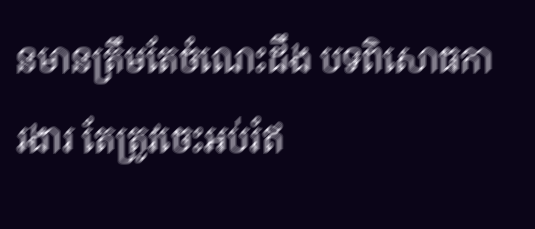នមានត្រឹមតែចំណេះដឹង បទពិសោធការងារ តែត្រូវចេះអប់រំឥ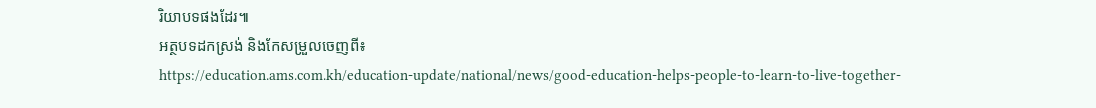រិយាបទផងដែរ៕
អត្ថបទដកស្រង់ និងកែសម្រួលចេញពី៖
https://education.ams.com.kh/education-update/national/news/good-education-helps-people-to-learn-to-live-together-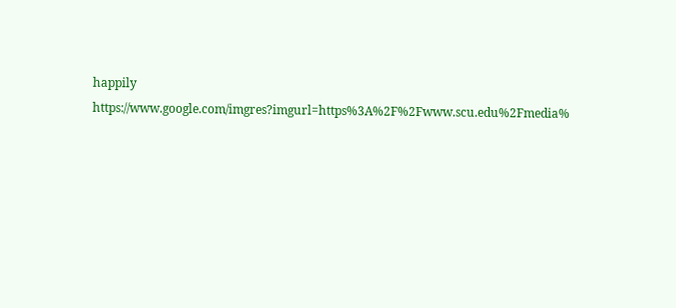happily
https://www.google.com/imgres?imgurl=https%3A%2F%2Fwww.scu.edu%2Fmedia%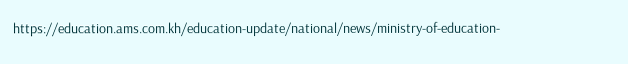https://education.ams.com.kh/education-update/national/news/ministry-of-education-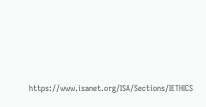https://www.isanet.org/ISA/Sections/IETHICS